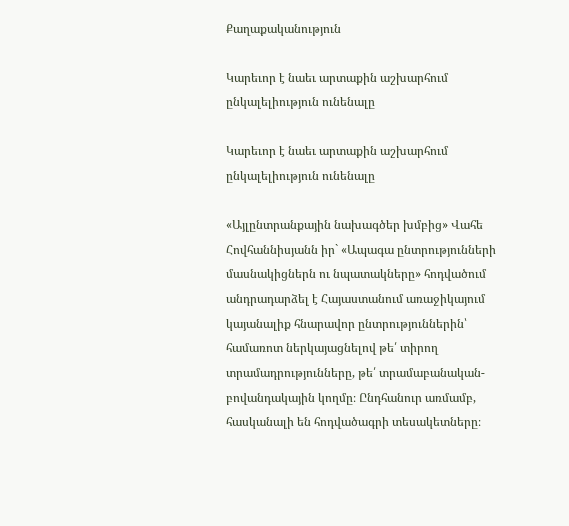Քաղաքականություն

Կարեւոր է նաեւ արտաքին աշխարհում ընկալելիություն ունենալը

Կարեւոր է նաեւ արտաքին աշխարհում ընկալելիություն ունենալը

«Այլընտրանքային նախագծեր խմբից» Վահե Հովհաննիսյանն իր` «Ապագա ընտրությունների մասնակիցներն ու նպատակները» հոդվածում անդրադարձել է Հայաստանում առաջիկայում կայանալիք հնարավոր ընտրություններին՝ համառոտ ներկայացնելով թե՛ տիրող տրամադրությունները, թե՛ տրամաբանական-բովանդակային կողմը։ Ընդհանուր առմամբ, հասկանալի են հոդվածագրի տեսակետները։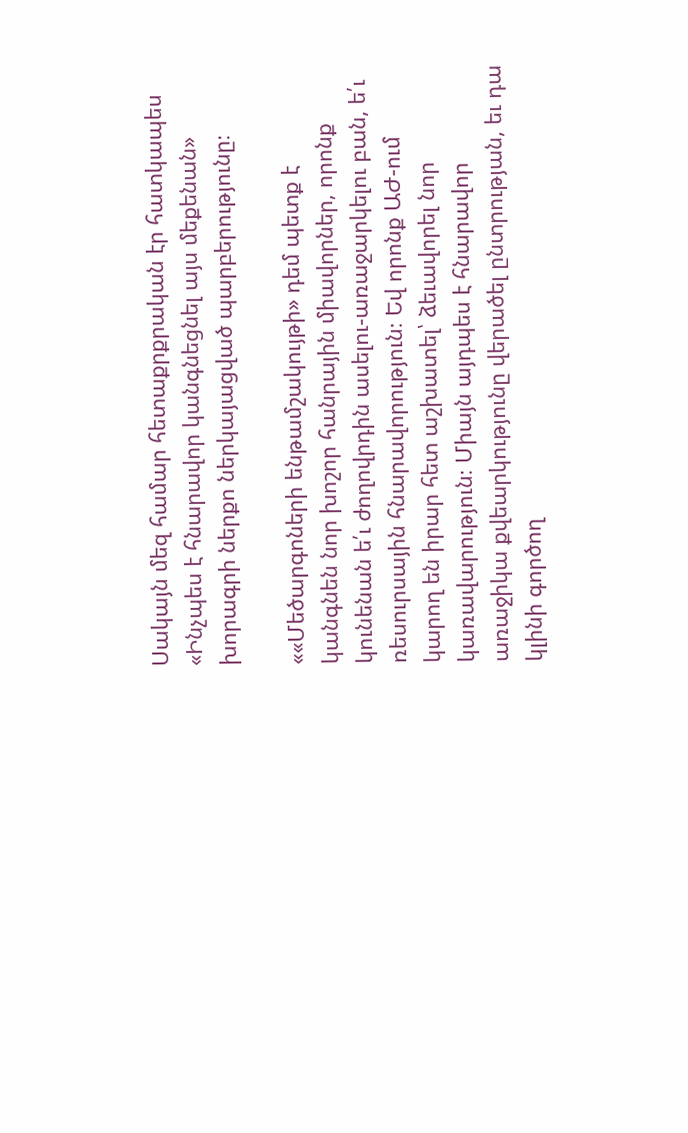Սակայն մեզ համար հետաքրքրական էր հատկապես «Ինչպես է հնարավոր կանգնեցնել այս մեքենան» խորագրի ներքո ներկայացված պարբերությունը։

««Մեծարգոների ենթամշակույթի» դեմ պետք է կանգնեն նոր խոշոր հանրային միավորներ, որոնք կունենան ե՛ւ ժողովրդին ասելու-առաջարկելու բան, ե՛ւ ռեսուրսային հնարավորություն։ Եվ որոնք ԱԺ-ում կարող են իրար հետ աշխատել՝ ձեւավորել նոր կառավարություն։ Միայն այդպես է հնարավոր առաջիկա քվեարկությունը վերածել ընտրության, եւ դա կլինի գործող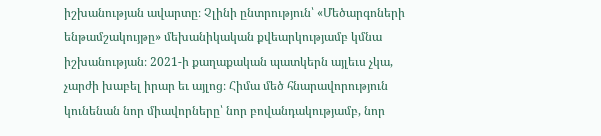իշխանության ավարտը։ Չլինի ընտրություն՝ «Մեծարգոների ենթամշակույթը» մեխանիկական քվեարկությամբ կմնա իշխանության։ 2021-ի քաղաքական պատկերն այլեւս չկա, չարժի խաբել իրար եւ այլոց։ Հիմա մեծ հնարավորություն կունենան նոր միավորները՝ նոր բովանդակությամբ, նոր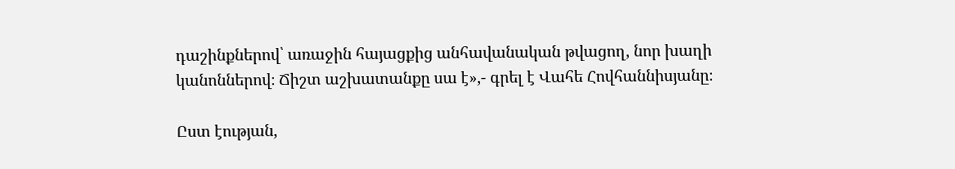դաշինքներով՝ առաջին հայացքից անհավանական թվացող, նոր խաղի կանոններով։ Ճիշտ աշխատանքը սա է»,- գրել է Վահե Հովհաննիսյանը։

Ըստ էության,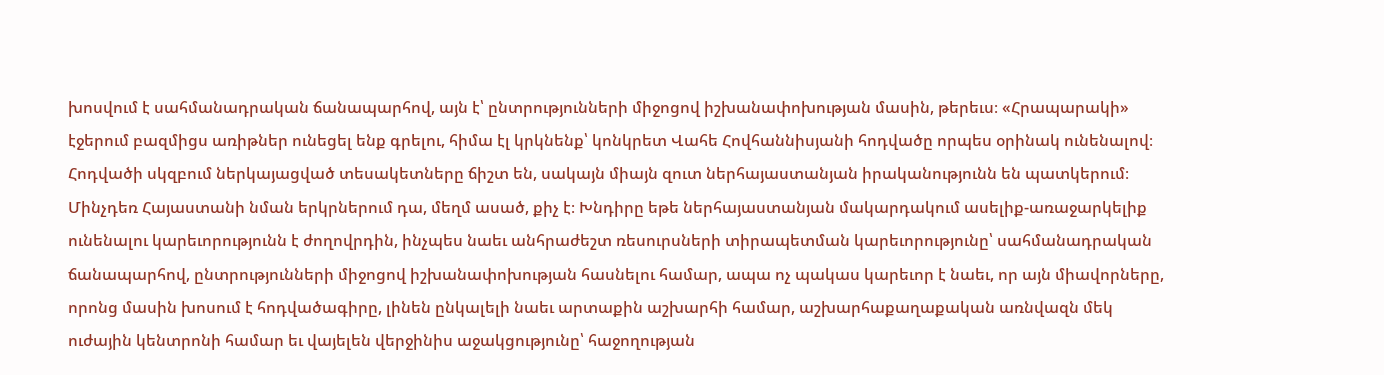խոսվում է սահմանադրական ճանապարհով, այն է՝ ընտրությունների միջոցով իշխանափոխության մասին, թերեւս։ «Հրապարակի» էջերում բազմիցս առիթներ ունեցել ենք գրելու, հիմա էլ կրկնենք՝ կոնկրետ Վահե Հովհաննիսյանի հոդվածը որպես օրինակ ունենալով։ Հոդվածի սկզբում ներկայացված տեսակետները ճիշտ են, սակայն միայն զուտ ներհայաստանյան իրականությունն են պատկերում։ Մինչդեռ Հայաստանի նման երկրներում դա, մեղմ ասած, քիչ է։ Խնդիրը եթե ներհայաստանյան մակարդակում ասելիք-առաջարկելիք ունենալու կարեւորությունն է ժողովրդին, ինչպես նաեւ անհրաժեշտ ռեսուրսների տիրապետման կարեւորությունը՝ սահմանադրական ճանապարհով, ընտրությունների միջոցով իշխանափոխության հասնելու համար, ապա ոչ պակաս կարեւոր է նաեւ, որ այն միավորները, որոնց մասին խոսում է հոդվածագիրը, լինեն ընկալելի նաեւ արտաքին աշխարհի համար, աշխարհաքաղաքական առնվազն մեկ ուժային կենտրոնի համար եւ վայելեն վերջինիս աջակցությունը՝ հաջողության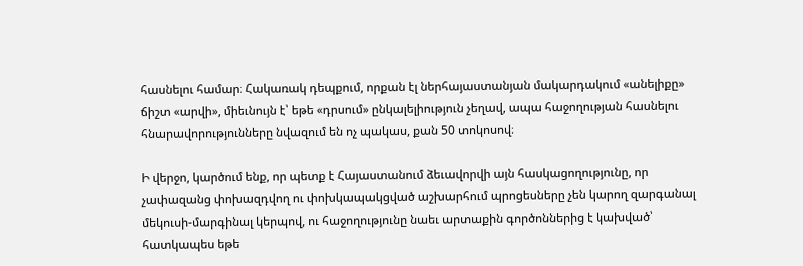հասնելու համար։ Հակառակ դեպքում, որքան էլ ներհայաստանյան մակարդակում «անելիքը» ճիշտ «արվի», միեւնույն է՝ եթե «դրսում» ընկալելիություն չեղավ, ապա հաջողության հասնելու հնարավորությունները նվազում են ոչ պակաս, քան 50 տոկոսով։

Ի վերջո, կարծում ենք, որ պետք է Հայաստանում ձեւավորվի այն հասկացողությունը, որ չափազանց փոխազդվող ու փոխկապակցված աշխարհում պրոցեսները չեն կարող զարգանալ մեկուսի-մարգինալ կերպով, ու հաջողությունը նաեւ արտաքին գործոններից է կախված՝ հատկապես եթե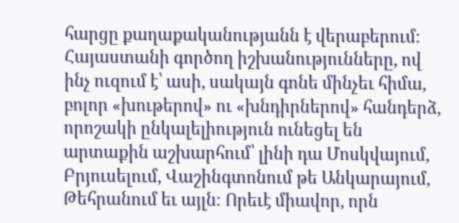հարցը քաղաքականությանն է վերաբերում։ Հայաստանի գործող իշխանությունները, ով ինչ ուզում է՝ ասի, սակայն գոնե մինչեւ հիմա, բոլոր «խութերով» ու «խնդիրներով» հանդերձ, որոշակի ընկալելիություն ունեցել են արտաքին աշխարհում՝ լինի դա Մոսկվայում, Բրյուսելում, Վաշինգտոնում թե Անկարայում, Թեհրանում եւ այլն։ Որեւէ միավոր, որն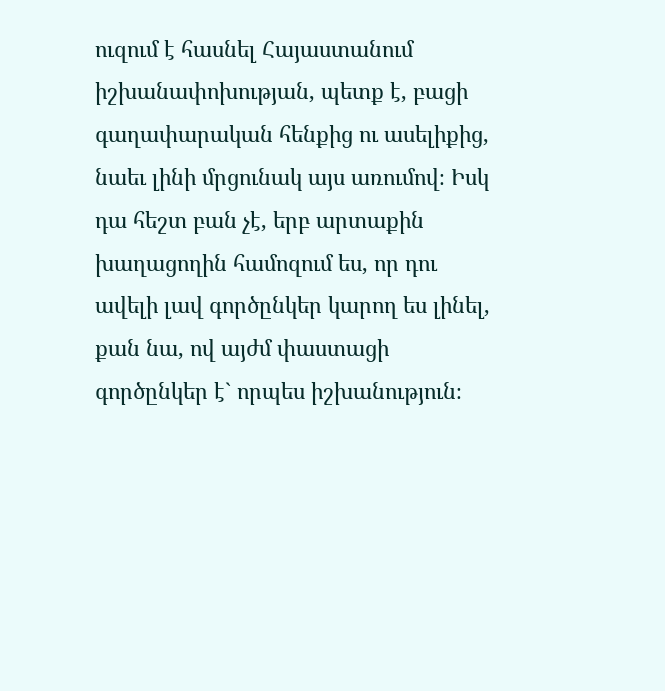ուզում է հասնել Հայաստանում իշխանափոխության, պետք է, բացի գաղափարական հենքից ու ասելիքից, նաեւ լինի մրցունակ այս առումով։ Իսկ դա հեշտ բան չէ, երբ արտաքին խաղացողին համոզում ես, որ դու ավելի լավ գործընկեր կարող ես լինել, քան նա, ով այժմ փաստացի գործընկեր է` որպես իշխանություն։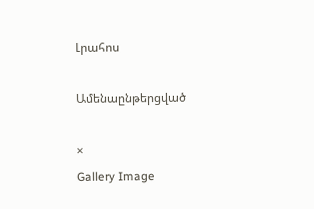Լրահոս

Ամենաընթերցված

×
Gallery Image